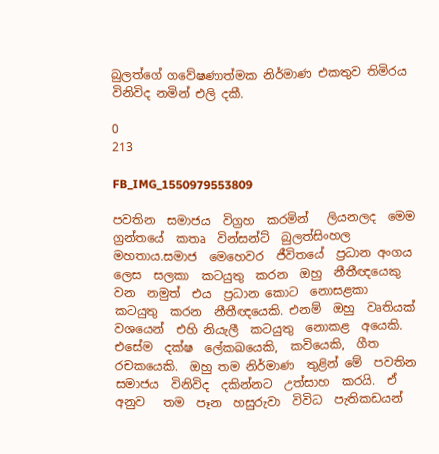බුලත්ගේ ගවේෂණාත්මක නිර්මාණ එකතුව තිමිරය විනිවිද නමින් එලි දකී.

0
213

FB_IMG_1550979553809

පවතින  සමාජය  විග්‍රහ  කරමින්   ලියනලද  මෙම  ග්‍රන්තයේ  කතෘ  වින්සන්ට්  බුලත්සිංහල  මහතාය.සමාජ  මෙහෙවර  ජීවිතයේ  ප්‍රධාන අංගය  ලෙස  සලකා  කටයුතු  කරන  ඔහු  නීතීඥයෙකු  වන  නමුත්  එය  ප්‍රධාන කොට  නොසළකා  කටයුතු  කරන  නීතීඥයෙකි. එනම්  ඔහු  වෘතියක්  වශයෙන්  එහි නියැලී  කටයුතු  නොකළ  අයෙකි.   එසේම  දක්ෂ  ලේකඛයෙකි,  කවියෙකි,  ගීත  රචකයෙකි.  ඔහු තම නිර්මාණ  තුළින් මේ  පවතින  සමාජය  විනිවිද  දකින්නට  උත්සාහ  කරයි.  ඒ  අනුව   තම  පෑන  හසුරුවා  විවිධ  පැතිකඩයන්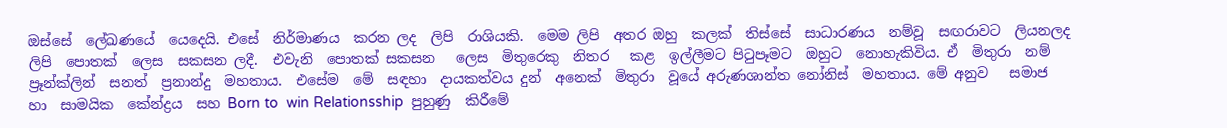ඔස්සේ  ලේඛණයේ  යෙදෙයි. එසේ  නිර්මාණය  කරන ලද  ලිපි  රාශියකි.  මෙම ලිපි  අතර ඔහු  කලක්  තිස්සේ  සාධාරණය  නම්වූ  සඟරාවට  ලියනලද  ලිපි  පොතක්  ලෙස  සකසන ලදී.  එවැනි  පොතක් සකසන   ලෙස  මිතුරෙකු  නිතර   කළ  ඉල්ලීමට පිටුපෑමට  ඔහුට  නොහැකිවිය. ඒ  මිතුරා  නම්  ප්‍රෑන්ක්ලින්  සනත්  ප්‍රනාන්දු  මහතාය.  එසේම  මේ  සඳහා  දායකත්වය දුන්  අනෙක්  මිතුරා  වූයේ අරුණශාන්ත නෝනිස්  මහතාය. මේ අනුව   සමාජ  හා  සාමයික  කේන්ද්‍රය  සහ Born to  win Relationsship  පුහුණු  කිරීමේ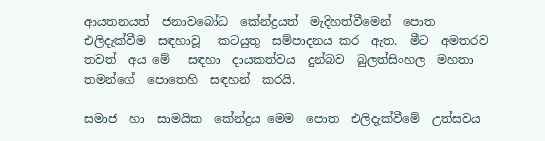ආයතනයත්  ජනාවබෝධ  කේන්ද්‍රයත්  මැදිහත්වීමෙන්  පොත  එලිදැක්වීම  සඳහාවූ   කටයුතු  සම්පාදනය කර  ඇත.  මීට  අමතරව  තවත්  අය මේ   සඳහා  දායකත්වය  දුන්බව  බුලත්සිංහල  මහතා  තමන්ගේ  පොතෙහි  සඳහන්  කරයි.

සමාජ  හා  සාමයික  කේන්ද්‍රය මෙම  පොත  එලිදැක්වීමේ  උත්සවය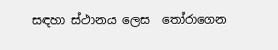සඳහා ස්ථානය ලෙස  තෝරාගෙන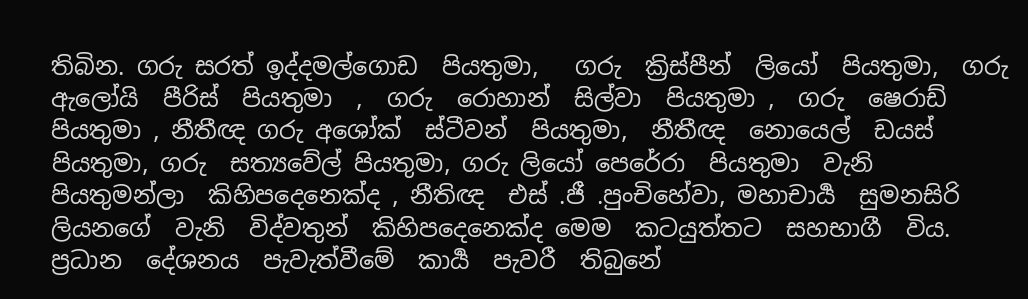තිබින. ගරු සරත් ඉද්දමල්ගොඩ  පියතුමා,   ගරු  ක්‍රිස්පීන්  ලියෝ  පියතුමා,  ගරු ඇලෝයි  පීරිස්  පියතුමා  ,  ගරු  රොහාන්  සිල්වා  පියතුමා ,  ගරු  ෂෙරාඩ්  පියතුමා , නීතීඥ ගරු අශෝක්  ස්ටීවන්  පියතුමා,  නීතීඥ  නොයෙල්  ඩයස්  පියතුමා, ගරු  සත්‍යවේල් පියතුමා, ගරු ලියෝ පෙරේරා  පියතුමා  වැනි  පියතුමන්ලා  කිහිපදෙනෙක්ද , නීතිඥ  එස් .ජී .පුංචිහේවා, මහාචාර්‍ය  සුමනසිරි ලියනගේ  වැනි  විද්වතුන්  කිහිපදෙනෙක්ද මෙම  කටයුත්තට  සහභාගී  විය.  ප්‍රධාන  දේශනය  පැවැත්වීමේ  කාර්‍ය  පැවරී  තිබුනේ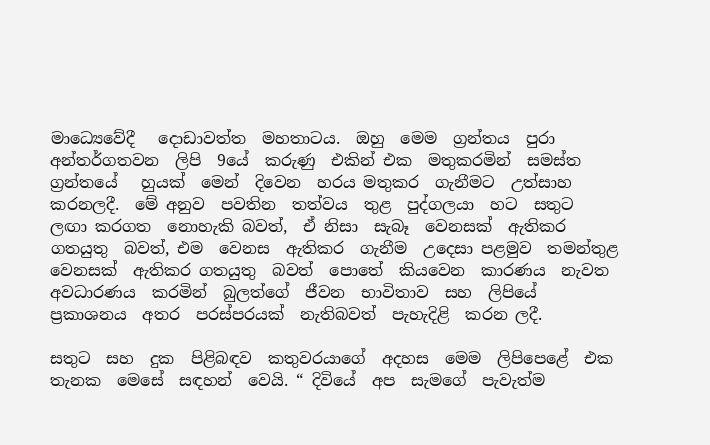මාධ්‍යෙවේදී   දොඩාවත්ත  මහතාටය.  ඔහු  මෙම  ග්‍රන්තය  පුරා අන්තර්ගතවන  ලිපි  9යේ  කරුණු  එකින් එක  මතුකරමින්  සමස්ත  ග්‍රන්තයේ   හුයක්  මෙන්  දිවෙන  හරය මතුකර  ගැනීමට  උත්සාහ  කරනලදී.  මේ අනුව  පවතින  තත්වය  තුළ  පුද්ගලයා  හට  සතුට  ලඟා කරගත  නොහැකි බවත්,  ඒ නිසා  සැබෑ  වෙනසක්  ඇතිකර ගතයුතු  බවත්, එම  වෙනස  ඇතිකර  ගැනීම  උදෙසා පළමුව  තමන්තුළ  වෙනසක්  ඇතිකර ගතයුතු  බවත්  පොතේ  කියවෙන  කාරණය  නැවත  අවධාරණය  කරමින්  බුලත්ගේ  ජීවන  භාවිතාව  සහ  ලිපියේ  ප්‍රකාශනය  අතර  පරස්පරයක්  නැතිබවත්  පැහැදිළි  කරන ලදී.

සතුට  සහ  දුක  පිළිබඳව  කතුවරයාගේ  අදහස  මෙම  ලිපිපෙළේ  එක  තැනක  මෙසේ  සඳහන්  වෙයි. “ දිවියේ  අප  සැමගේ  පැවැත්ම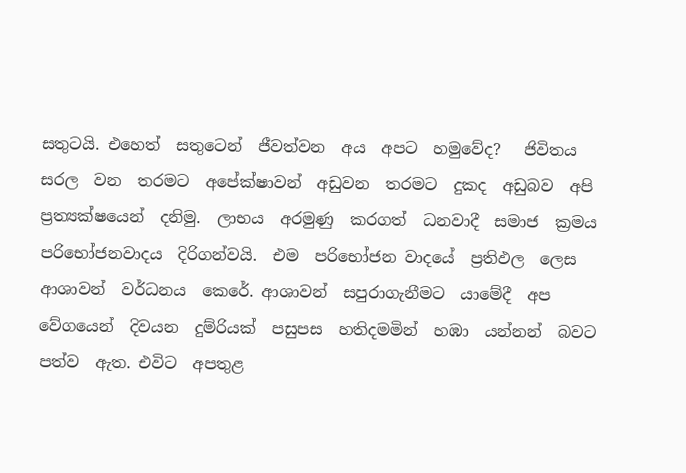සතුටයි. එහෙත්  සතුටෙන්  ජීවත්වන  අය  අපට  හමුවේද?   ජිවිතය  සරල  වන  තරමට  අපේක්ෂාවන්  අඩුවන  තරමට  දුකද  අඩුබව  අපි  ප්‍රත්‍යක්ෂයෙන්  දනිමු.  ලාභය  අරමුණු  කරගත්  ධනවාදී  සමාජ  ක්‍රමය  පරිභෝජනවාදය  දිරිගන්වයි.  එම  පරිභෝජන වාදයේ  ප්‍රතිඵල  ලෙස  ආශාවන්  වර්ධනය  කෙරේ. ආශාවන්  සපුරාගැනීමට  යාමේදී  අප  වේගයෙන්  දිවයන  දුම්රියක්  පසුපස  හතිදමමින්  හඹා  යන්නන්  බවට  පත්ව  ඇත. එවිට  අපතුළ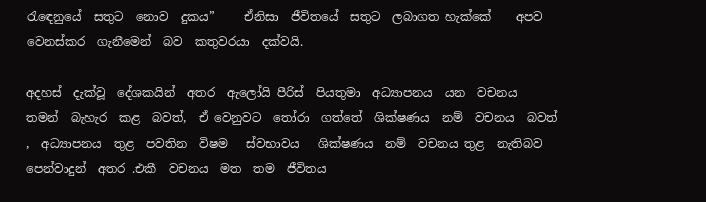රැඳෙනුයේ  සතුට  නොව  දුකය”     ඒනිසා  ජීවිතයේ  සතුට  ලබාගත හැක්කේ    අපව  වෙනස්කර  ගැනීමෙන්  බව  කතුවරයා  දක්වයි.

අදහස්  දැක්වූ  දේශකයින්  අතර  ඇලෝයි පීරිස්  පියතුමා  අධ්‍යාපනය  යන  වචනය  තමන්  බැහැර  කළ  බවත්,  ඒ වෙනුවට  තෝරා  ගත්තේ  ශික්ෂණය  නම්  වචනය  බවත් ,  අධ්‍යාපනය  තුළ  පවතින  විෂම   ස්වභාවය   ශික්ෂණය  නම්  වචනය තුළ  නැතිබව  පෙන්වාදුන්  අතර .එකී  වචනය  මත  තම  ජීවිතය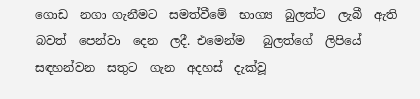ගොඩ  නගා ගැනීමට  සමත්වීමේ  භාග්‍ය  බුලත්ට  ලැබී  ඇති බවත්  පෙන්වා  දෙන  ලදී. එමෙන්ම   බුලත්ගේ  ලිපියේ  සඳහන්වන  සතුට  ගැන  අදහස්  දැක්වූ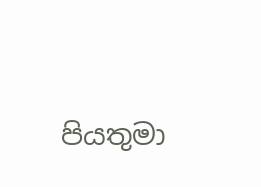පියතුමා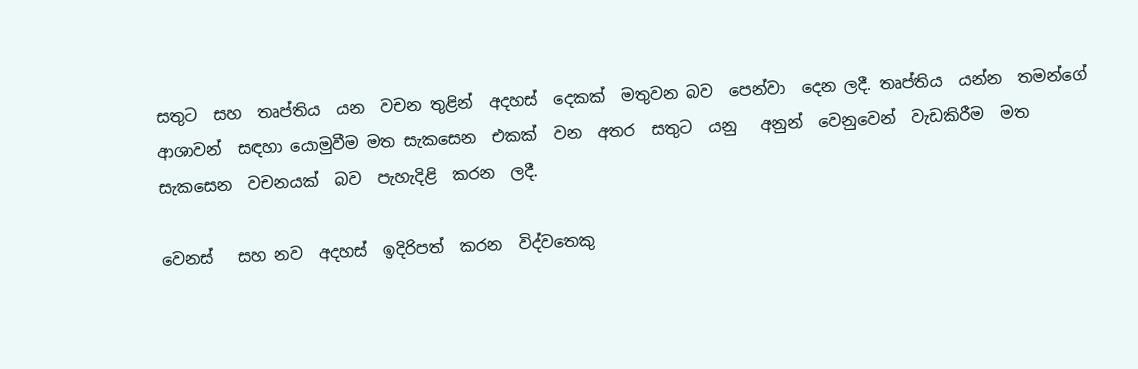සතුට  සහ  තෘප්තිය  යන  වචන තුළින්  අදහස්  දෙකක්  මතුවන බව  පෙන්වා  දෙන ලදී. තෘප්තිය  යන්න  තමන්ගේ ආශාවන්  සඳහා යොමුවීම මත සැකසෙන  එකක්  වන  අතර  සතුට  යනු   අනුන්  වෙනුවෙන්  වැඩකිරීම  මත  සැකසෙන  වචනයක්  බව  පැහැදිළි  කරන  ලදී.

වෙනස්   සහ නව  අදහස්  ඉදිරිපත්  කරන  විද්වතෙකු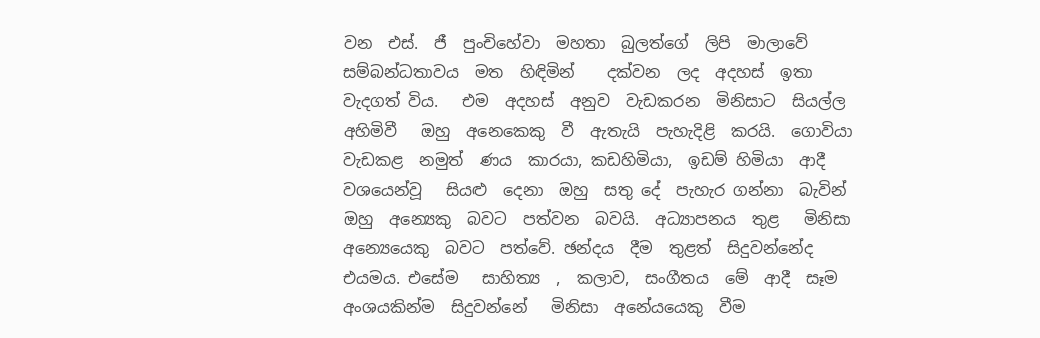වන  එස්.  ජී  පුංචිහේවා  මහතා  බුලත්ගේ  ලිපි  මාලාවේ  සම්බන්ධතාවය  මත  හිඳිමින්    දක්වන  ලද  අදහස්  ඉතා  වැදගත් විය.   එම  අදහස්  අනුව  වැඩකරන  මිනිසාට  සියල්ල  අහිමිවී   ඔහු  අනෙකෙකු  වී  ඇතැයි  පැහැදිළි  කරයි.  ගොවියා  වැඩකළ  නමුත්  ණය  කාරයා, කඩහිමියා,  ඉඩම් හිමියා  ආදී  වශයෙන්වූ   සියළු  දෙනා  ඔහු  සතු දේ  පැහැර ගන්නා  බැවින්  ඔහු  අන්‍යෙකු  බවට  පත්වන  බවයි.  අධ්‍යාපනය  තුළ   මිනිසා  අන්‍යෙයෙකු  බවට  පත්වේ. ඡන්දය  දීම  තුළත්  සිදුවන්නේද  එයමය. එසේම   සාහිත්‍ය  ,  කලාව,  සංගීතය  මේ  ආදී  සෑම  අංශයකින්ම  සිදුවන්නේ   මිනිසා  අනේ‍යයෙකු  වීම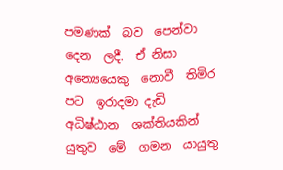පමණක්  බව  පෙන්වා  දෙන  ලදී.  ඒ නිසා  අන්‍යෙයෙකු  නොවී  තිමිර පට  ඉරාදමා දැඩි  අධිෂ්ඨාන  ශක්තියකින්  යුතුව  මේ  ගමන  යායුතු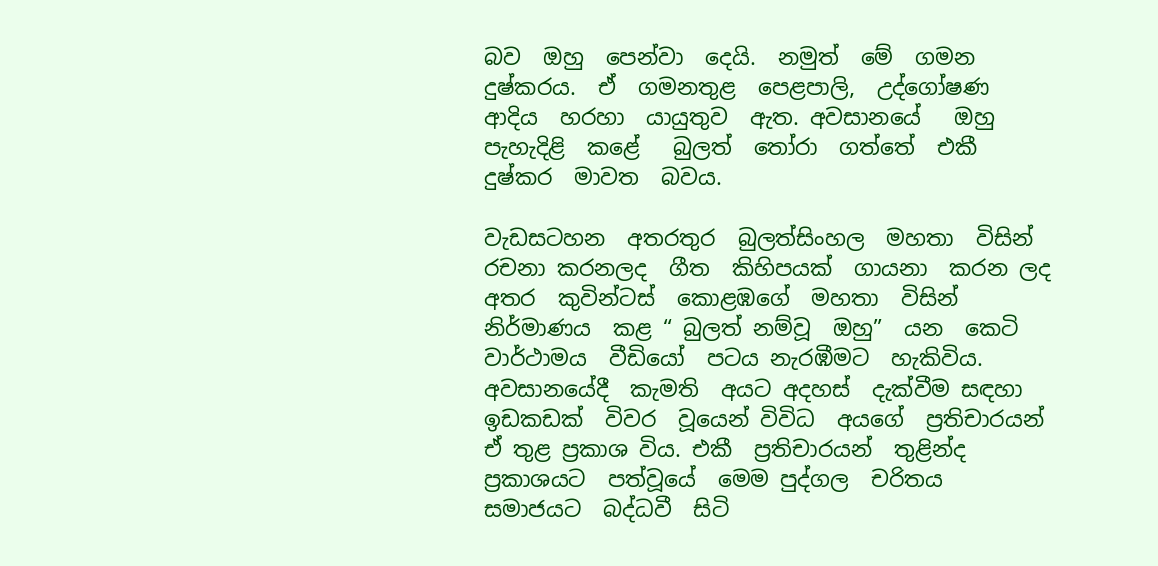බව  ඔහු  පෙන්වා  දෙයි.  නමුත්  මේ  ගමන  දුෂ්කරය.  ඒ  ගමනතුළ  පෙළපාලි,  උද්ගෝෂණ  ආදිය  හරහා  යායුතුව  ඇත. අවසානයේ   ඔහු  පැහැදිළි  කළේ   බුලත්  තෝරා  ගත්තේ  එකී  දුෂ්කර  මාවත  බවය.

වැඩසටහන  අතරතුර  බුලත්සිංහල  මහතා  විසින්  රචනා කරනලද  ගීත  කිහිපයක්  ගායනා  කරන ලද  අතර  කුවින්ටස්  කොළඹගේ  මහතා  විසින්  නිර්මාණය  කළ “ බුලත් නම්වූ  ඔහු”  යන  කෙටි  වාර්ථාමය  වීඩියෝ  පටය නැරඹීමට  හැකිවිය.  අවසානයේදී  කැමති  අයට අදහස්  දැක්වීම සඳහා ඉඩකඩක්  විවර  වූයෙන් විවිධ  අයගේ  ප්‍රතිචාරයන්  ඒ තුළ ප්‍රකාශ විය. එකී  ප්‍රතිචාරයන්  තුළින්ද   ප්‍රකාශයට  පත්වූයේ  මෙම පුද්ගල  චරිතය  සමාජයට  බද්ධවී  සිටි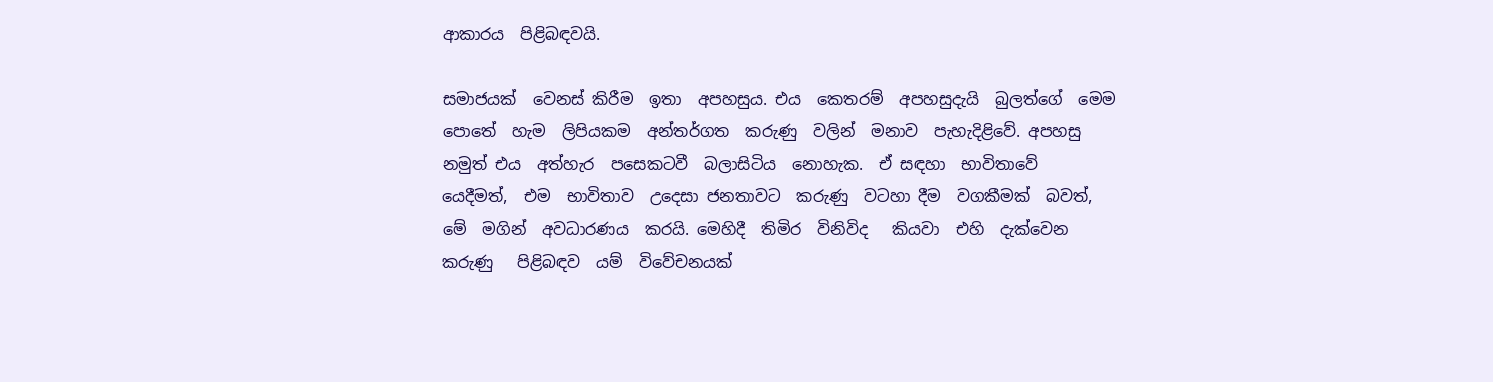ආකාරය  පිළිබඳවයි.

සමාජයක්  වෙනස් කිරීම  ඉතා  අපහසුය. එය  කෙතරම්  අපහසුදැයි  බුලත්ගේ  මෙම  පොතේ  හැම  ලිපියකම  අන්තර්ගත  කරුණු  වලින්  මනාව  පැහැදිළිවේ. අපහසු  නමුත් එය  අත්හැර  පසෙකටවී  බලාසිටිය  නොහැක.  ඒ සඳහා  භාවිතාවේ  යෙදීමත්,  එම  භාවිතාව  උදෙසා ජනතාවට  කරුණු  වටහා දීම  වගකීමක්  බවත්,  මේ  මගින්  අවධාරණය  කරයි. මෙහිදී  තිමිර  විනිවිද   කියවා  එහි  දැක්වෙන කරුණු   පිළිබඳව  යම්  විවේචනයක්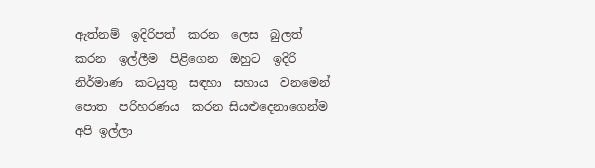ඇත්නම්  ඉදිරිපත්  කරන  ලෙස  බුලත්  කරන  ඉල්ලීම  පිළිගෙන  ඔහුට  ඉදිරි  නිර්මාණ  කටයුතු  සඳහා  සහාය  වනමෙන්   පොත  පරිහරණය  කරන සියළුදෙනාගෙන්ම  අපි ඉල්ලා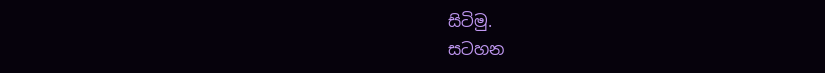සිටිමු.
සටහන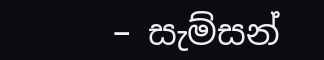– සැම්සන්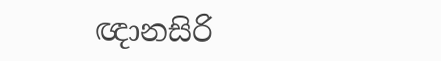ඥානසිරි